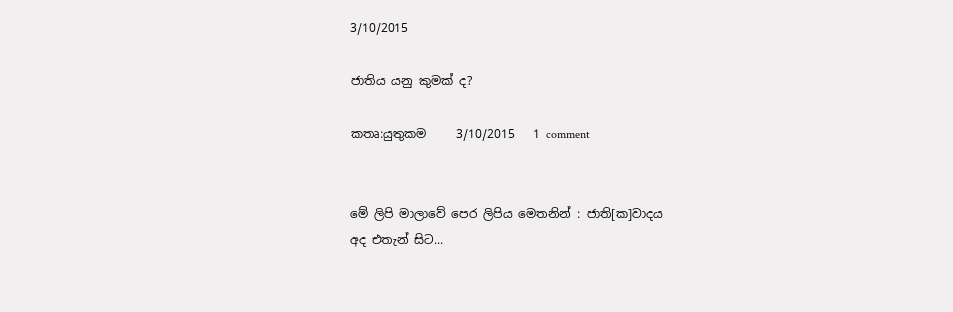3/10/2015

ජාතිය යනු කුමක් ද?

කතෘ:යුතුකම     3/10/2015   1 comment


මේ ලිපි මාලාවේ පෙර ලිපිය මෙතනින් : ජාති[ක]වාදය
අද එතැන් සිට...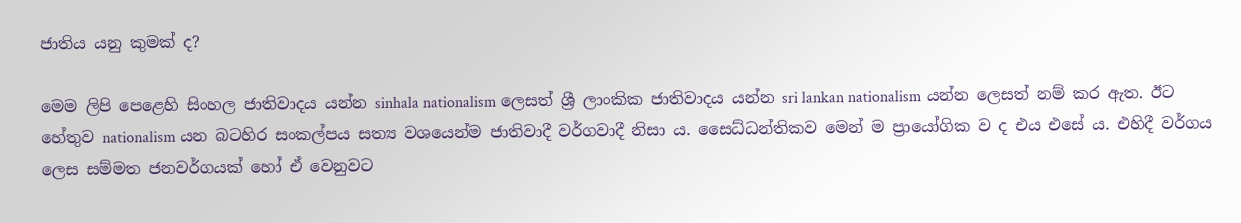ජාතිය යනු කුමක් ද?

මෙම ලිපි පෙළෙහි සිංහල ජාතිවාදය යන්න sinhala nationalism ලෙසත් ශ්‍රී ලාංකික ජාතිවාදය යන්න sri lankan nationalism යන්න ලෙසත් නම් කර ඇත. ඊට හේතුව nationalism යන බටහිර සංකල්පය සත්‍ය වශයෙන්ම ජාතිවාදී වර්ගවාදී නිසා ය. සෛධ්ධන්තිකව මෙන් ම ප්‍රායෝගික ව ද එය එසේ ය. එහිදී වර්ගය ලෙස සම්මත ජනවර්ගයක් හෝ ඒ වෙනුවට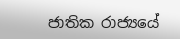ජාතික රාජ්‍යයේ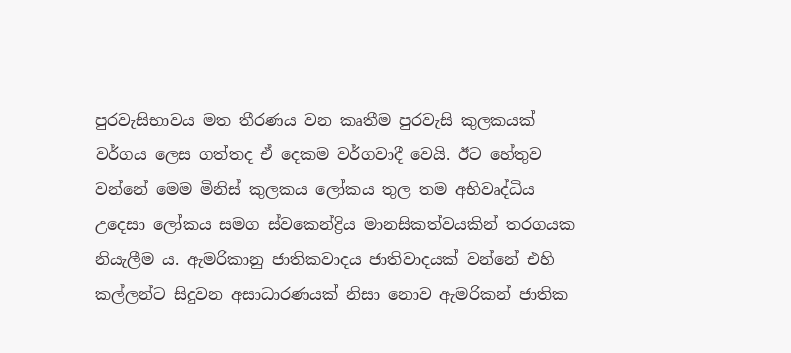පුරවැසිභාවය මත තීරණය වන කෘතීම පුරවැසි කුලකයක් වර්ගය ලෙස ගත්තද ඒ දෙකම වර්ගවාදී වෙයි. ඊට හේතුව වන්නේ මෙම මිනිස් කුලකය ලෝකය තුල තම අභිවෘද්ධිය උදෙසා ලෝකය සමග ස්වකෙන්ද්‍රිය මානසිකත්වයකින් තරගයක නියැලීම ය. ඇමරිකානු ජාතිකවාදය ජාතිවාදයක් වන්නේ එහි කල්ලන්ට සිදුවන අසාධාරණයක් නිසා නොව ඇමරිකන් ජාතික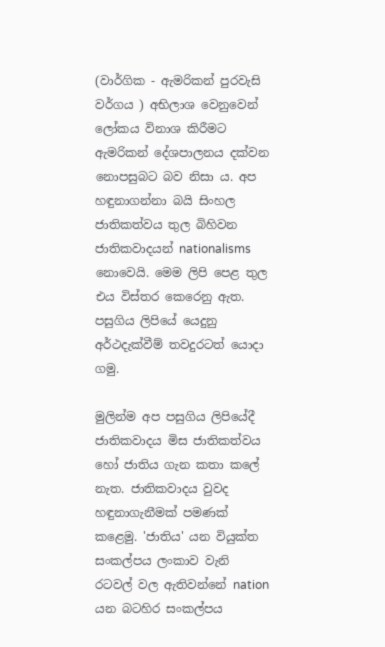(වාර්ගික - ඇමරිකන් පුරවැසි වර්ගය ) අභිලාශ වෙනුවෙන් ලෝකය විනාශ කිරීමට ඇමරිකන් දේශපාලනය දක්වන නොපසුබට බව නිසා ය. අප හඳුනාගන්නා බයි සිංහල ජාතිකත්වය තුල බිහිවන ජාතිකවාදයන් nationalisms නොවෙයි. මෙම ලිපි පෙළ තුල එය විස්තර කෙරෙනු ඇත. පසුගිය ලිපියේ යෙදුනු අර්ථදැක්වීම් තවදුරටත් යොදා ගමු.

මුලින්ම අප පසුගිය ලිපියේදී ජාතිකවාදය මිස ජාතිකත්වය හෝ ජාතිය ගැන කතා කලේ නැත. ජාතිකවාදය වුවද හඳුනාගැනීමක් පමණක් කළෙමු. 'ජාතිය' යන වියුක්ත සංකල්පය ලංකාව වැනි රටවල් වල ඇතිවන්නේ nation යන බටහිර සංකල්පය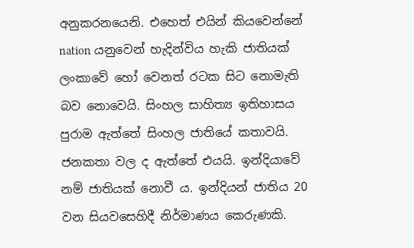අනුකරනයෙනි. එහෙත් එයින් කියවෙන්නේ nation යනුවෙන් හැදින්විය හැකි ජාතියක් ලංකාවේ හෝ වෙනත් රටක සිට නොමැති බව නොවෙයි. සිංහල සාහිත්‍ය ඉතිහාසය පුරාම ඇත්තේ සිංහල ජාතියේ කතාවයි. ජනකතා වල ද ඇත්තේ එයයි. ඉන්දියාවේ නම් ජාතියක් නොවී ය. ඉන්දියන් ජාතිය 20 වන සියවසෙහිදී නිර්මාණය කෙරුණකි.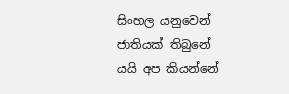සිංහල යනුවෙන් ජාතියක් තිබුනේ යයි අප කියන්නේ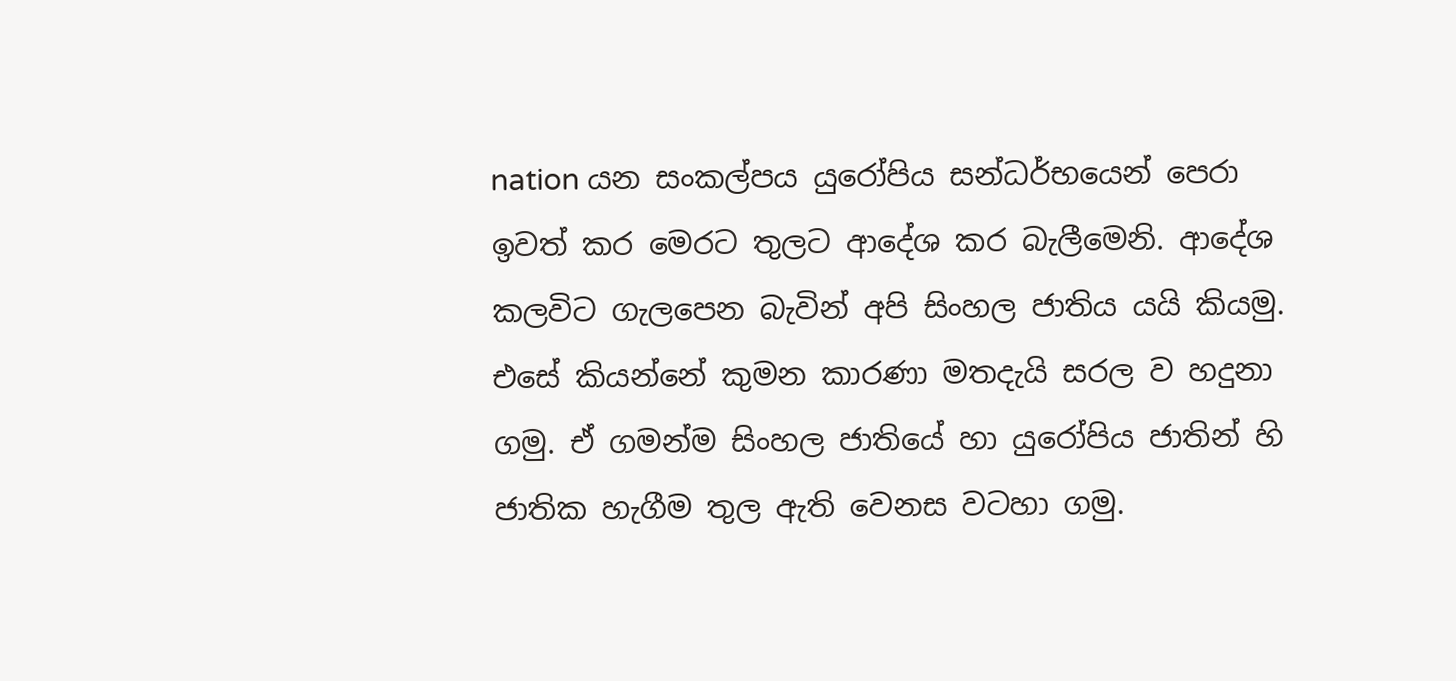nation යන සංකල්පය යුරෝපිය සන්ධර්භයෙන් පෙරා ඉවත් කර මෙරට තුලට ආදේශ කර බැලීමෙනි. ආදේශ කලවිට ගැලපෙන බැවින් අපි සිංහල ජාතිය යයි කියමු. එසේ කියන්නේ කුමන කාරණා මතදැයි සරල ව හදුනා ගමු. ඒ ගමන්ම සිංහල ජාතියේ හා යුරෝපිය ජාතින් හි ජාතික හැගීම තුල ඇති වෙනස වටහා ගමු.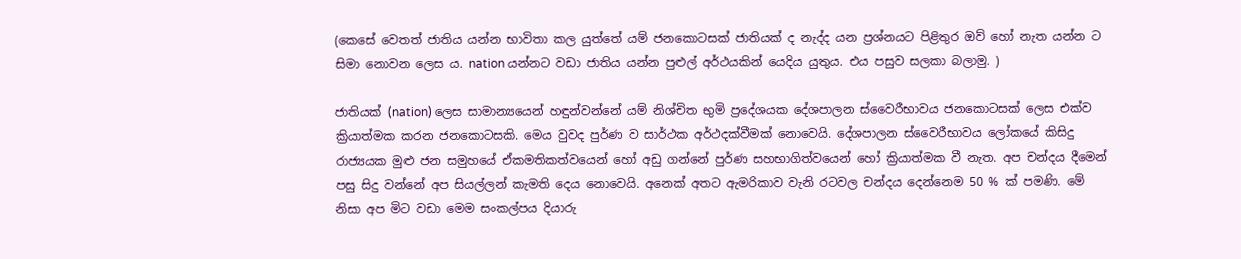(කෙසේ වෙතත් ජාතිය යන්න භාවිතා කල යුත්තේ යම් ජනකොටසක් ජාතියක් ද නැද්ද යන ප්‍රශ්නයට පිළිතුර ඔව් හෝ නැත යන්න ට සිමා නොවන ලෙස ය. nation යන්නට වඩා ජාතිය යන්න පුළුල් අර්ථයකින් යෙදිය යුතුය. එය පසුව සලකා බලාමු. )

ජාතියක් (nation) ලෙස සාමාන්‍යයෙන් හඳුන්වන්නේ යම් නිශ්චිත භුමි ප්‍රදේශයක දේශපාලන ස්වෛරීභාවය ජනකොටසක් ලෙස එක්ව ක්‍රියාත්මක කරන ජනකොටසකි. මෙය වුවද පුර්ණ ව සාර්ථක අර්ථදක්වීමක් නොවෙයි. දේශපාලන ස්වෛරීභාවය ලෝකයේ කිසිදු රාජ්‍යයක මුළු ජන සමුහයේ ඒකමතිකත්වයෙන් හෝ අඩු ගන්නේ පුර්ණ සහභාගිත්වයෙන් හෝ ක්‍රියාත්මක වී නැත. අප චන්දය දීමෙන් පසු සිදු වන්නේ අප සියල්ලන් කැමති දෙය නොවෙයි. අනෙක් අතට ඇමරිකාව වැනි රටවල චන්දය දෙන්නෙම 50 % ක් පමණි. මේ නිසා අප මිට වඩා මෙම සංකල්පය දියාරු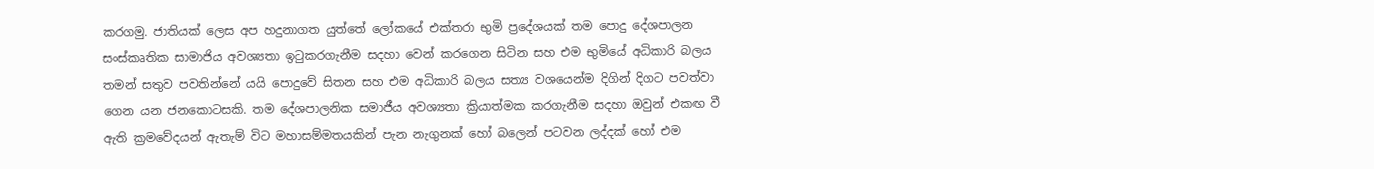කරගමු. ජාතියක් ලෙස අප හදුනාගත යුත්තේ ලෝකයේ එක්තරා භුමි ප්‍රදේශයක් තම පොදු දේශපාලන සංස්කෘතික සාමාජිය අවශ්‍යතා ඉටුකරගැනීම සදහා වෙන් කරගෙන සිටින සහ එම භුමියේ අධිකාරි බලය තමන් සතුව පවතින්නේ යයි පොදුවේ සිතන සහ එම අධිකාරි බලය සත්‍ය වශයෙන්ම දිගින් දිගට පවත්වා ගෙන යන ජනකොටසකි. තම දේශපාලනික සමාජීය අවශ්‍යතා ක්‍රියාත්මක කරගැනීම සදහා ඔවුන් එකඟ වී ඇති ක්‍රමවේදයන් ඇතැම් විට මහාසම්මතයකින් පැන නැගුනක් හෝ බලෙන් පටවන ලද්දක් හෝ එම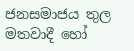ජනසමාජය තුල මතවාදී හෝ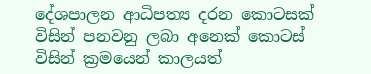දේශපාලන ආධිපත්‍ය දරන කොටසක් විසින් පනවනු ලබා අනෙක් කොටස් විසින් ක්‍රමයෙන් කාලයත්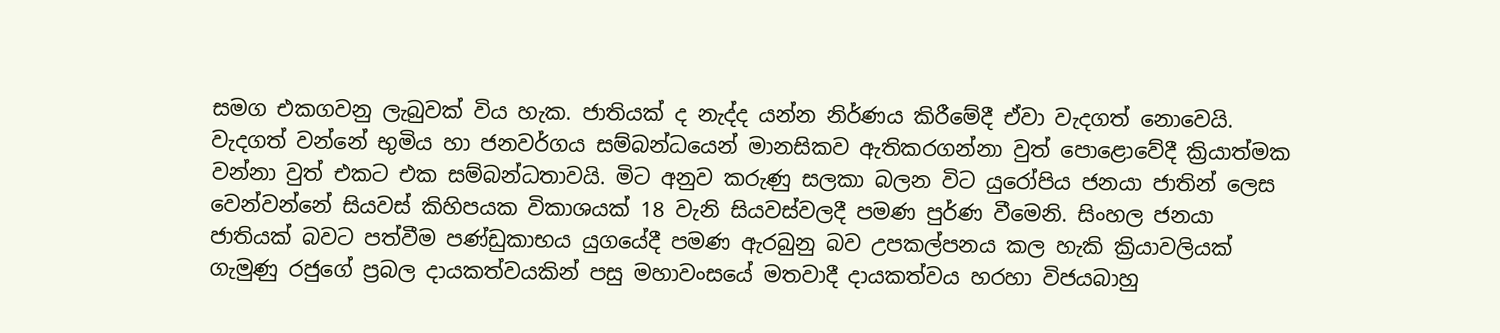සමග එකගවනු ලැබුවක් විය හැක. ජාතියක් ද නැද්ද යන්න නිර්ණය කිරීමේදී ඒවා වැදගත් නොවෙයි. වැදගත් වන්නේ භුමිය හා ජනවර්ගය සම්බන්ධයෙන් මානසිකව ඇතිකරගන්නා වුත් පොළොවේදී ක්‍රියාත්මක වන්නා වුත් එකට එක සම්බන්ධතාවයි. මිට අනුව කරුණු සලකා බලන විට යුරෝපිය ජනයා ජාතින් ලෙස වෙන්වන්නේ සියවස් කිහිපයක විකාශයක් 18 වැනි සියවස්වලදී පමණ පුර්ණ වීමෙනි. සිංහල ජනයා ජාතියක් බවට පත්වීම පණ්ඩුකාභය යුගයේදී පමණ ඇරබුනු බව උපකල්පනය කල හැකි ක්‍රියාවලියක් ගැමුණු රජුගේ ප්‍රබල දායකත්වයකින් පසු මහාවංසයේ මතවාදී දායකත්වය හරහා විජයබාහු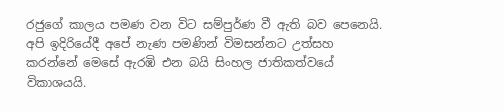රජුගේ කාලය පමණ වන විට සම්පුර්ණ වී ඇති බව පෙනෙයි. අපි ඉදිරියේදී අපේ නැණ පමණින් විමසන්නට උත්සහ කරන්නේ මෙසේ ඇරඹි එන බයි සිංහල ජාතිකත්වයේ විකාශයයි.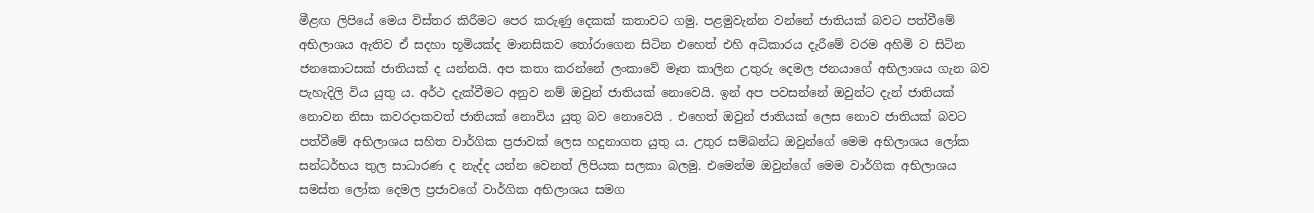මීළඟ ලිපියේ මෙය විස්තර කිරීමට පෙර කරුණු දෙකක් කතාවට ගමු. පළමුවැන්න වන්නේ ජාතියක් බවට පත්වීමේ අභිලාශය ඇතිව ඒ සදහා භූමියක්ද මානසිකව තෝරාගෙන සිටින එහෙත් එහි අධිකාරය දැරීමේ වරම අහිමි ව සිටින ජනකොටසක් ජාතියක් ද යන්නයි. අප කතා කරන්නේ ලංකාවේ මෑත කාලින උතුරු දෙමල ජනයාගේ අභිලාශය ගැන බව පැහැදිලි විය යුතු ය. අර්ථ දැක්වීමට අනුව නම් ඔවුන් ජාතියක් නොවෙයි. ඉන් අප පවසන්නේ ඔවුන්ට දැන් ජාතියක් නොවන නිසා කවරදාකවත් ජාතියක් නොවිය යුතු බව නොවෙයි . එහෙත් ඔවුන් ජාතියක් ලෙස නොව ජාතියක් බවට පත්වීමේ අභිලාශය සහිත වාර්ගික ප්‍රජාවක් ලෙස හදුනාගත යුතු ය. උතුර සම්බන්ධ ඔවුන්ගේ මෙම අභිලාශය ලෝක සන්ධර්භය තුල සාධාරණ ද නැද්ද යන්න වෙනත් ලිපියක සලකා බලමු. එමෙන්ම ඔවුන්ගේ මෙම වාර්ගික අභිලාශය සමස්ත ලෝක දෙමල ප්‍රජාවගේ වාර්ගික අභිලාශය සමග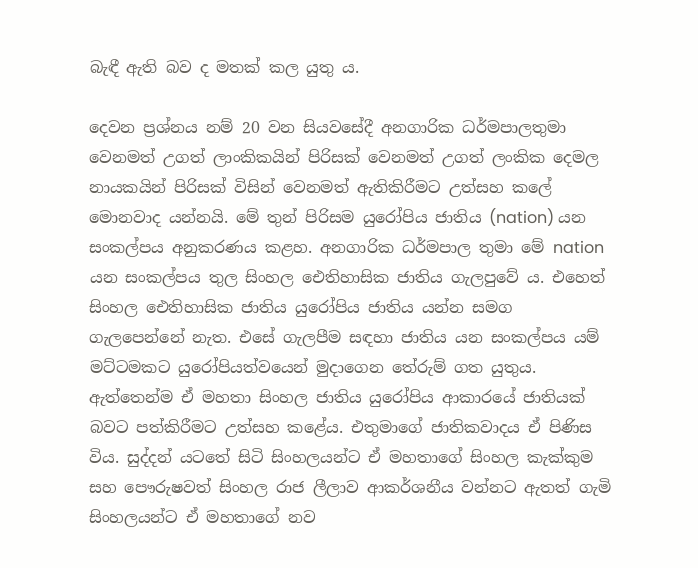බැඳී ඇති බව ද මතක් කල යුතු ය.

දෙවන ප්‍රශ්නය නම් 20 වන සියවසේදී අනගාරික ධර්මපාලතුමා වෙනමත් උගත් ලාංකිකයින් පිරිසක් වෙනමත් උගත් ලංකික දෙමල නායකයින් පිරිසක් විසින් වෙනමත් ඇතිකිරීමට උත්සහ කලේ මොනවාද යන්නයි. මේ තුන් පිරිසම යුරෝපිය ජාතිය (nation) යන සංකල්පය අනුකරණය කළහ. අනගාරික ධර්මපාල තුමා මේ nation යන සංකල්පය තුල සිංහල ඓතිහාසික ජාතිය ගැලපුවේ ය. එහෙත් සිංහල ඓතිහාසික ජාතිය යුරෝපිය ජාතිය යන්න සමග ගැලපෙන්නේ නැත. එසේ ගැලපීම සඳහා ජාතිය යන සංකල්පය යම් මට්ටමකට යුරෝපියත්වයෙන් මුදාගෙන තේරුම් ගත යුතුය. ඇත්තෙන්ම ඒ මහතා සිංහල ජාතිය යුරෝපිය ආකාරයේ ජාතියක් බවට පත්කිරීමට උත්සහ කළේය. එතුමාගේ ජාතිකවාදය ඒ පිණිස විය. සුද්දන් යටතේ සිටි සිංහලයන්ට ඒ මහතාගේ සිංහල කැක්කුම සහ පෞරුෂවත් සිංහල රාජ ලීලාව ආකර්ශනීය වන්නට ඇතත් ගැමි සිංහලයන්ට ඒ මහතාගේ නව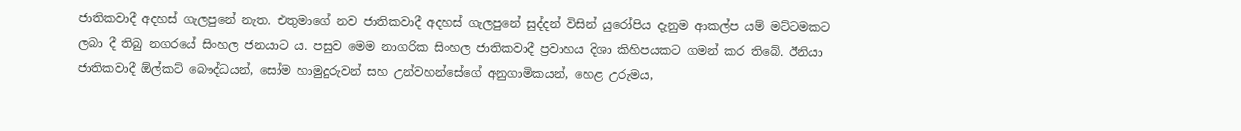ජාතිකවාදී අදහස් ගැලපුනේ නැත. එතුමාගේ නව ජාතිකවාදී අදහස් ගැලපුනේ සුද්දන් විසින් යුරෝපිය දැනුම ආකල්ප යම් මට්ටමකට ලබා දී තිබු නගරයේ සිංහල ජනයාට ය. පසුව මෙම නාගරික සිංහල ජාතිකවාදී ප්‍රවාහය දිශා කිහිපයකට ගමන් කර තිබේ. ඊනියා ජාතිකවාදී ඕල්කට් බෞද්ධයන්, සෝම හාමුදුරුවන් සහ උන්වහන්සේගේ අනුගාමිකයන්, හෙළ උරුමය,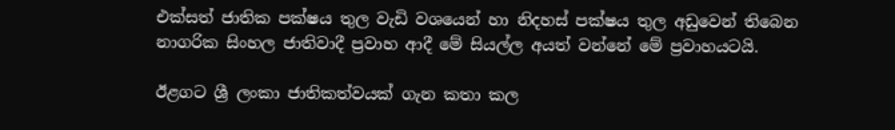එක්සත් ජාතික පක්ෂය තුල වැඩි වශයෙන් හා නිදහස් පක්ෂය තුල අඩුවෙන් තිබෙන නාගරික සිංහල ජාතිවාදී ප්‍රවාහ ආදී මේ සියල්ල අයත් වන්නේ මේ ප්‍රවාහයටයි.

ඊළගට ශ්‍රී ලංකා ජාතිකත්වයක් ගැන කතා කල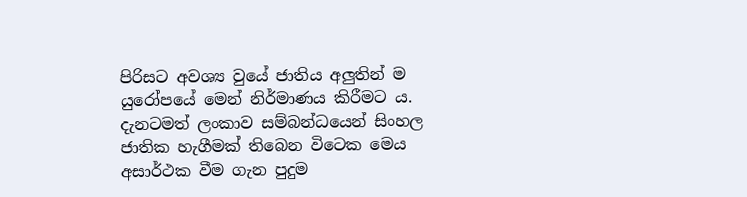පිරිසට අවශ්‍ය වුයේ ජාතිය අලුතින් ම යුරෝපයේ මෙන් නිර්මාණය කිරීමට ය. දැනටමත් ලංකාව සම්බන්ධයෙන් සිංහල ජාතික හැගීමක් තිබෙන විටෙක මෙය අසාර්ථක වීම ගැන පුදුම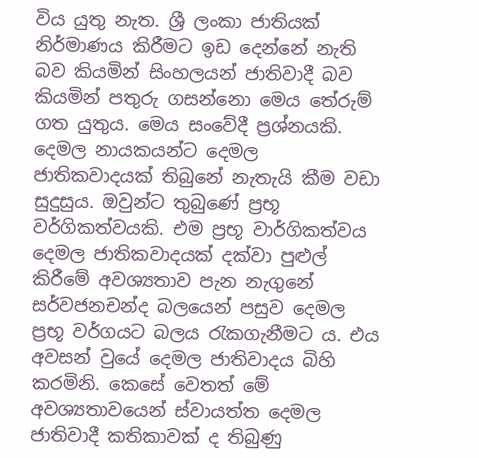විය යුතු නැත. ශ්‍රී ලංකා ජාතියක් නිර්මාණය කිරීමට ඉඩ දෙන්නේ නැති බව කියමින් සිංහලයන් ජාතිවාදී බව කියමින් පතුරු ගසන්නො මෙය තේරුම් ගත යුතුය. මෙය සංවේදී ප්‍රශ්නයකි. දෙමල නායකයන්ට දෙමල ජාතිකවාදයක් තිබුනේ නැතැයි කීම වඩා සුදුසුය. ඔවුන්ට තුබුණේ ප්‍රභූ වර්ගිකත්වයකි. එම ප්‍රභූ වාර්ගිකත්වය දෙමල ජාතිකවාදයක් දක්වා පුළුල් කිරීමේ අවශ්‍යතාව පැන නැගුනේ සර්වජනචන්ද බලයෙන් පසුව දෙමල ප්‍රභූ වර්ගයට බලය රැකගැනීමට ය. එය අවසන් වුයේ දෙමල ජාතිවාදය බිහි කරමිනි. කෙසේ වෙතත් මේ අවශ්‍යතාවයෙන් ස්වායත්ත දෙමල ජාතිවාදී කතිකාවක් ද තිබුණු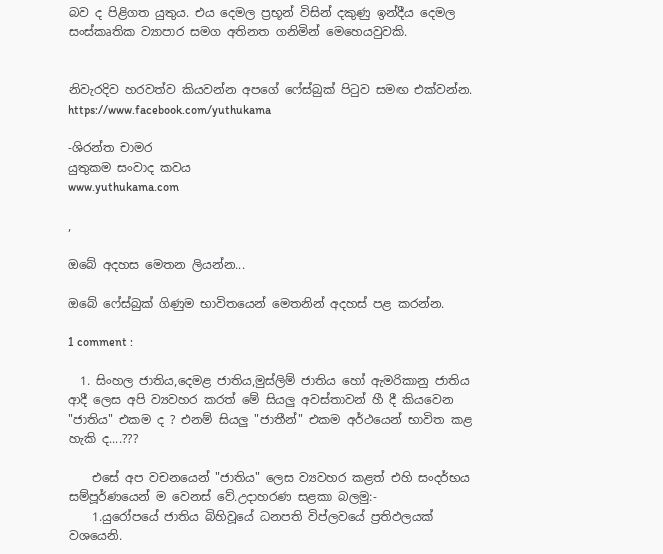බව ද පිළිගත යුතුය. එය දෙමල ප්‍රභූන් විසින් දකුණු ඉන්දීය දෙමල සංස්කෘතික ව්‍යාපාර සමග අතිනත ගනිමින් මෙහෙයවුවකි.


නිවැරදිව හරවත්ව කියවන්න අපගේ ෆේස්බුක් පිටුව සමඟ එක්වන්න. https://www.facebook.com/yuthukama

-ශිරන්ත චාමර
යුතුකම සංවාද කවය
www.yuthukama.com

,

ඔබේ අදහස මෙතන ලියන්න...

ඔබේ ෆේස්බුක් ගිණුම භාවිතයෙන් මෙතනින් අදහස් පළ කරන්න.

1 comment :

  1. සිංහල ජාතිය,දෙමළ ජාතිය,මුස්ලිම් ජාතිය හෝ ඇමරිකානු ජාතිය ආදී ලෙස අපි ව්‍යවහර කරත් මේ සියලු අවස්තාවන් හී දී කියවෙන "ජාතිය" එකම ද ? එනම් සියලු "ජාතීන්" එකම අර්ථයෙන් භාවිත කළ හැකි ද....???

    එසේ අප වචනයෙන් "ජාතිය" ලෙස ව්‍යවහර කළත් එහි සංදර්භය සම්පූර්ණයෙන් ම වෙනස් වේ.උදාහරණ සළකා බලමු:-
    1.යුරෝපයේ ජාතිය බිහිවූයේ ධනපති විප්ලවයේ ප්‍රතිඵලයක් වශයෙනි.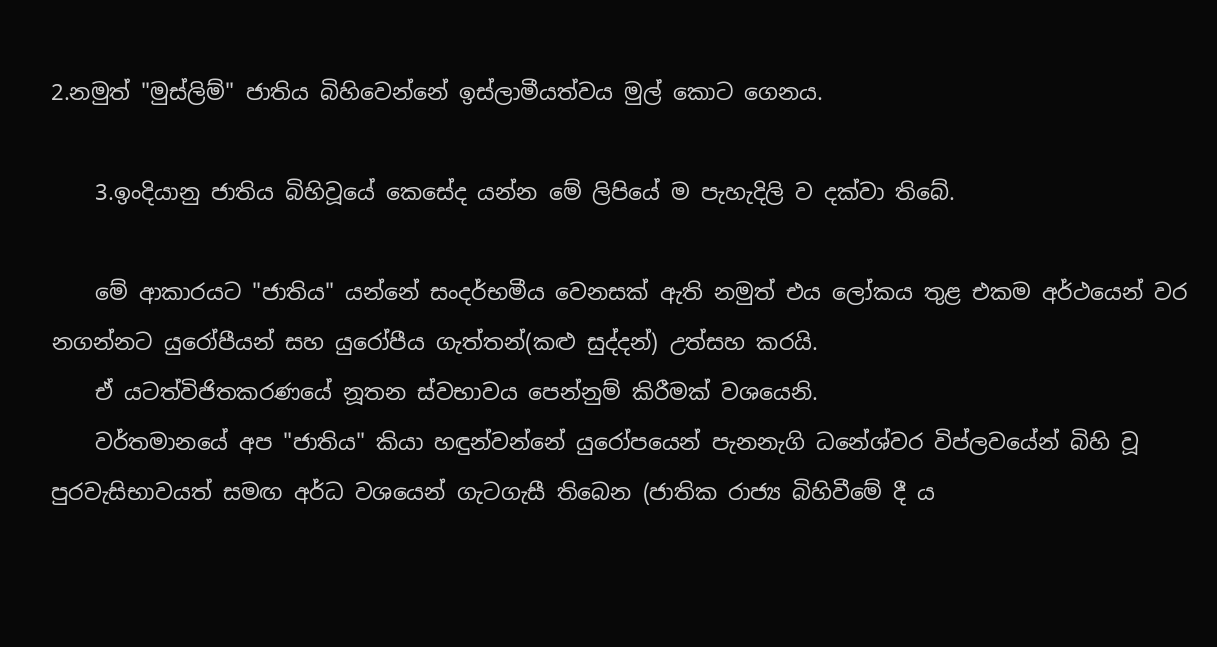2.නමුත් "මුස්ලිම්" ජාතිය බිහිවෙන්නේ ඉස්ලාමීයත්වය මුල් කොට ගෙනය.

    3.ඉංදියානු ජාතිය බිහිවූයේ කෙසේද යන්න මේ ලිපියේ ම පැහැදිලි ව දක්වා තිබේ.

    මේ ආකාරයට "ජාතිය" යන්නේ සංදර්භමීය වෙනසක් ඇති නමුත් එය ලෝකය තුළ එකම අර්ථයෙන් වර නගන්නට යුරෝපීයන් සහ යුරෝපීය ගැත්තන්(කළු සුද්දන්) උත්සහ කරයි.
    ඒ යටත්විජිතකරණයේ නූතන ස්වභාවය පෙන්නුම් කිරීමක් වශයෙනි.
    වර්තමානයේ අප "ජාතිය" කියා හඳුන්වන්නේ යුරෝපයෙන් පැනනැගි ධනේශ්වර විප්ලවයේන් බිහි වූ පුරවැසිභාවයත් සමඟ අර්ධ වශයෙන් ගැටගැසී තිබෙන (ජාතික රාජ්‍ය බිහිවීමේ දී ය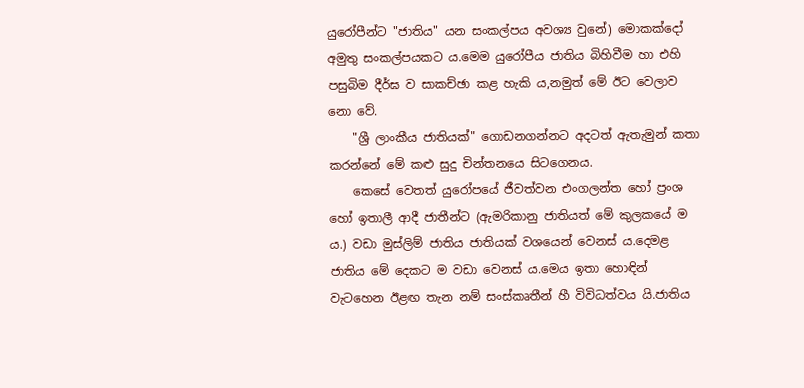යුරෝපීන්ට "ජාතිය" යන සංකල්පය අවශ්‍ය වුනේ) මොකක්දෝ අමුතු සංකල්පයකට ය.මෙම යුරෝපීය ජාතිය බිහිවීම හා එහි පසුබිම දීර්ඝ ව සාකච්ඡා කළ හැකි ය,නමුත් මේ ඊට වෙලාව නො වේ.
    "ශ්‍රී ලාංකීය ජාතියක්" ගොඩනගන්නට අදටත් ඇතැමුන් කතා කරන්නේ මේ කළු සුදු චින්තනයෙ සිටගෙනය.
    කෙසේ වෙතත් යුරෝපයේ ජීවත්වන එංගලන්ත හෝ ප්‍රංශ හෝ ඉතාලී ආදී ජාතීන්ට (ඇමරිකානු ජාතියත් මේ කුලකයේ ම ය.) වඩා මුස්ලිම් ජාතිය ජාතියක් වශයෙන් වෙනස්‍ ය.දෙමළ ජාතිය මේ දෙකට ම වඩා වෙනස් ය.මෙය ඉතා හොඳින් වැටහෙන ඊළඟ තැන නම් සංස්කෘතීන් හී විවිධත්වය යි.ජාතිය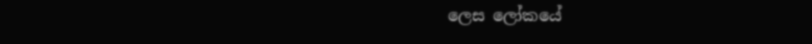ලෙස ලෝකයේ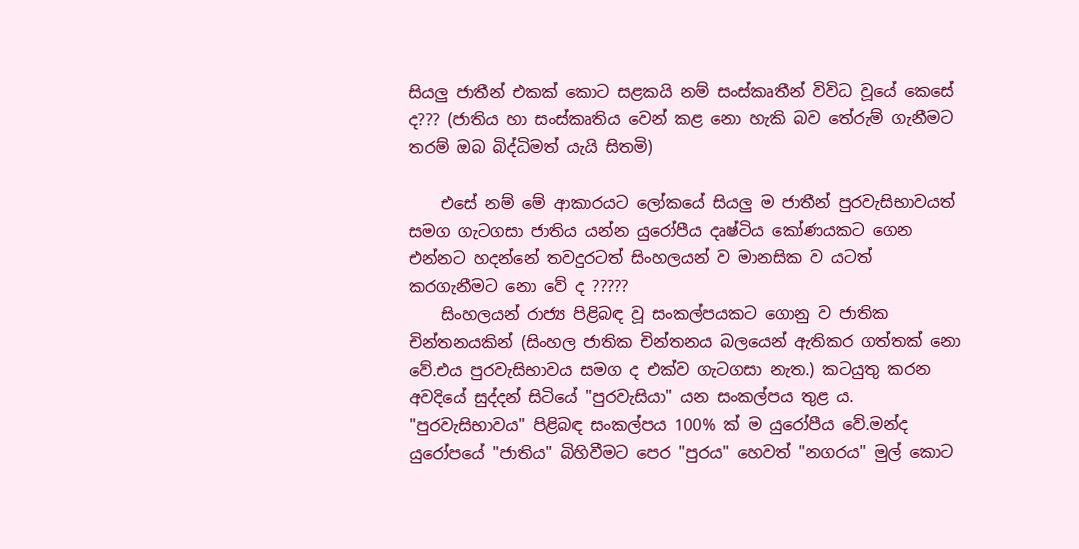සියලු ජාතීන් එකක් කොට සළකයි නම් සංස්කෘතීන් විවිධ වූයේ කෙසේ ද??? (ජාතිය හා සංස්කෘතිය වෙන් කළ නො හැකි බව තේරුම් ගැනීමට තරම් ඔබ බිද්ධිමත් යැයි සිතමි)

    එසේ නම් මේ ආකාරයට ලෝකයේ සියලු ම ජාතීන් පුරවැසිභාවයත් සමග ගැටගසා ජාතිය යන්න යුරෝපීය දෘෂ්ටිය කෝණයකට ගෙන එන්නට හදන්නේ තවදුරටත් සිංහලයන් ව මානසික ව යටත් කරගැනීමට නො වේ ද ?????
    සිංහලයන් රාජ්‍ය පිළිබඳ වූ සංකල්පයකට ගොනු ව ජාතික චින්තනයකින් (සිංහල ජාතික චින්තනය බලයෙන් ඇතිකර ගත්තක් නො වේ.එය පුරවැසිභාවය සමග ද එක්ව ගැටගසා නැත.) කටයුතු කරන අවදියේ සුද්දන් සිටියේ "පුරවැසියා" යන සංකල්පය තුළ ය. "පුරවැසිභාවය" පිළිබඳ සංකල්පය 100% ක් ම යුරෝපීය වේ.මන්ද යුරෝපයේ "ජාතිය" බිහිවීමට පෙර "පුරය" හෙවත් "නගරය" මුල් කොට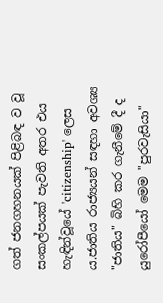ගත් ජනගහනයක් පිළිබඳ ව වූ සංකල්පයක් පැවති අතර එය හැඳින්වූයේ 'citizenship' ලෙස ය.ජාතිය රාජ්‍යයන් සඳහා අවශ්‍ය "ජාතිය" බිහි කර ගැනීමේ දී ද යුරෝපීයෝ මෙම "පුරවැසියා"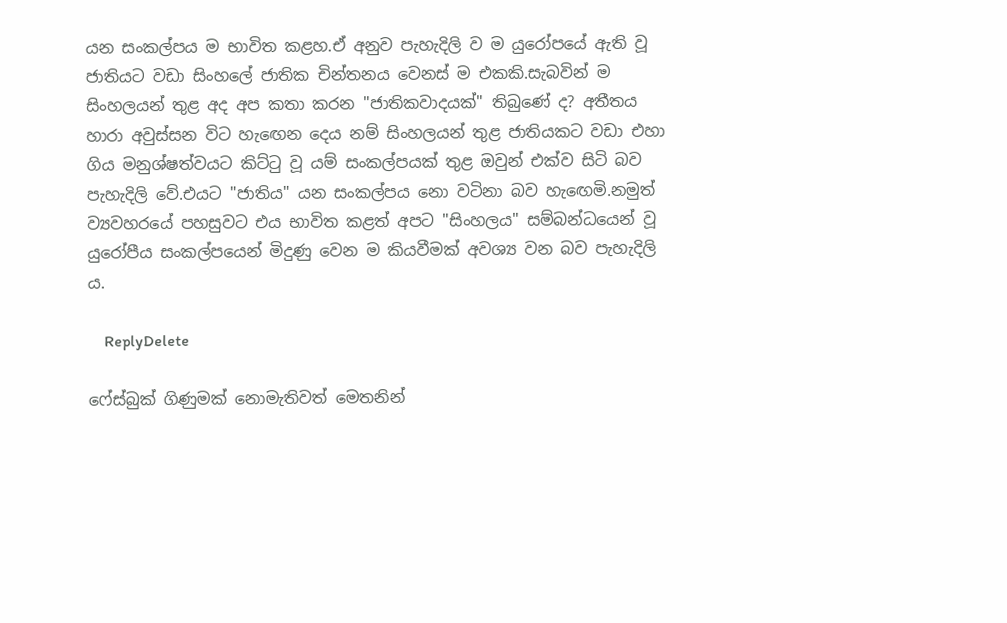යන සංකල්පය ම භාවිත කළහ.ඒ අනුව පැහැදිලි ව ම යුරෝපයේ ඇති වූ ජාතියට වඩා සිංහලේ ජාතික චින්තනය වෙනස් ම එකකි.සැබවින් ම සිංහලයන් තුළ අද අප කතා කරන "ජාතිකවාදයක්" තිබුණේ ද? අතීතය හාරා අවුස්සන විට හැඟෙන දෙය නම් සිංහලයන් තුළ ජාතියකට වඩා එහා ගිය මනුශ්‍ෂත්වයට කිට්ටු වූ යම් සංකල්පයක් තුළ ඔවුන් එක්ව සිටි බව පැහැදිලි වේ.එයට "ජාතිය" යන සංකල්පය නො වටිනා බව හැඟෙමි.නමුත් ව්‍යවහරයේ පහසුවට එය භාවිත කළත් අපට "සිංහලය" සම්බන්ධයෙන් වූ යුරෝපීය සංකල්පයෙන් මිදුණු වෙන ම කියවීමක් අවශ්‍ය වන බව පැහැදිලි ය.

    ReplyDelete

ෆේස්බුක් ගිණුමක් නොමැතිවත් මෙතනින්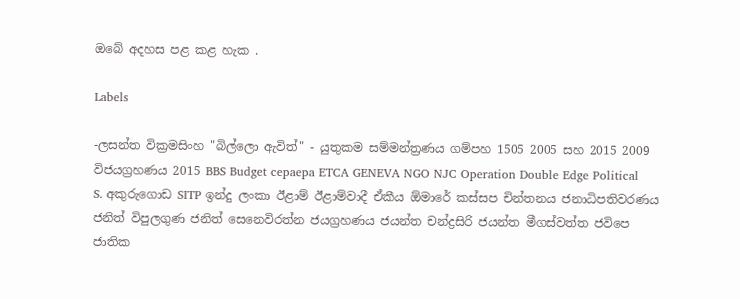ඔබේ අදහස පළ කළ හැක .

Labels

-ලසන්ත වික්‍රමසිංහ "බිල්ලො ඇවිත්" - යුතුකම සම්මන්ත්‍රණය ගම්පහ 1505 2005 සහ 2015 2009 විජයග්‍රහණය 2015 BBS Budget cepaepa ETCA GENEVA NGO NJC Operation Double Edge Political S. අකුරුගොඩ SITP ඉන්දු ලංකා ඊළාම් ඊළාම්වාදී ඒකීය ඕමාරේ කස්‌සප චින්තනය ජනාධිපතිවරණය ජනිත් විපුලගුණ ජනිත් සෙනෙවිරත්න ජයග්‍රහණය ජයන්ත චන්ද්‍රසිරි ජයන්ත මීගස්වත්ත ජවිපෙ ජාතික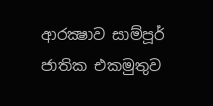ආරක්‍ෂාව සාම්පූර් ජාතික එකමුතුව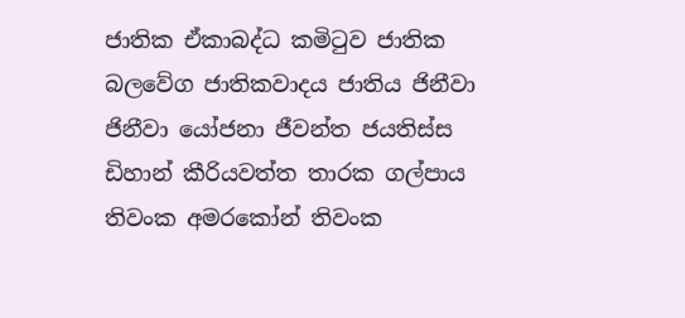ජාතික ඒකාබද්ධ කමිටුව ජාතික බලවේග ජාතිකවාදය ජාතිය ජිනීවා ජිනීවා යෝජනා ජීවන්ත ජයතිස්ස ඩිහාන් කීරියවත්ත තාරක ගල්පාය තිවංක අමරකෝන් තිවංක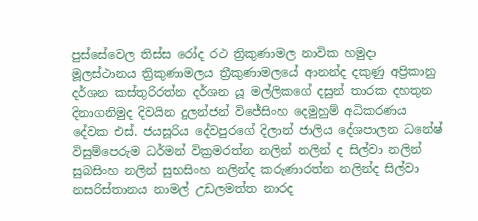පුස්සේවෙල තිස්‌ස රෝද රථ ත්‍රිකුණාමල නාවික හමුදා මූලස්‌ථානය ත්‍රිකුණාමලය ත්‍රීකුණාමලයේ ආනන්ද දකුණු අප්‍රිකානු දර්ශන කස්තුරිරත්න දර්ශන යූ මල්ලිකගේ දසුන් තාරක දහතුන දිනාගනිමුද දිවයින දුලන්ජන් විජේසිංහ දෙමුහුම් අධිකරණය දේවක එස්. ජයසූරිය දේවපුරගේ දිලාන් ජාලිය දේශපාලන ධනේෂ් විසුම්පෙරුම ධර්මන් වික්‍රමරත්න නලින් නලින් ද සිල්වා නලින් සුබසිංහ නලින් සුභසිංහ නලින්ද කරුණාරත්න නලින්ද සිල්වා නසරිස්‌තානය නාමල් උඩලමත්ත නාරද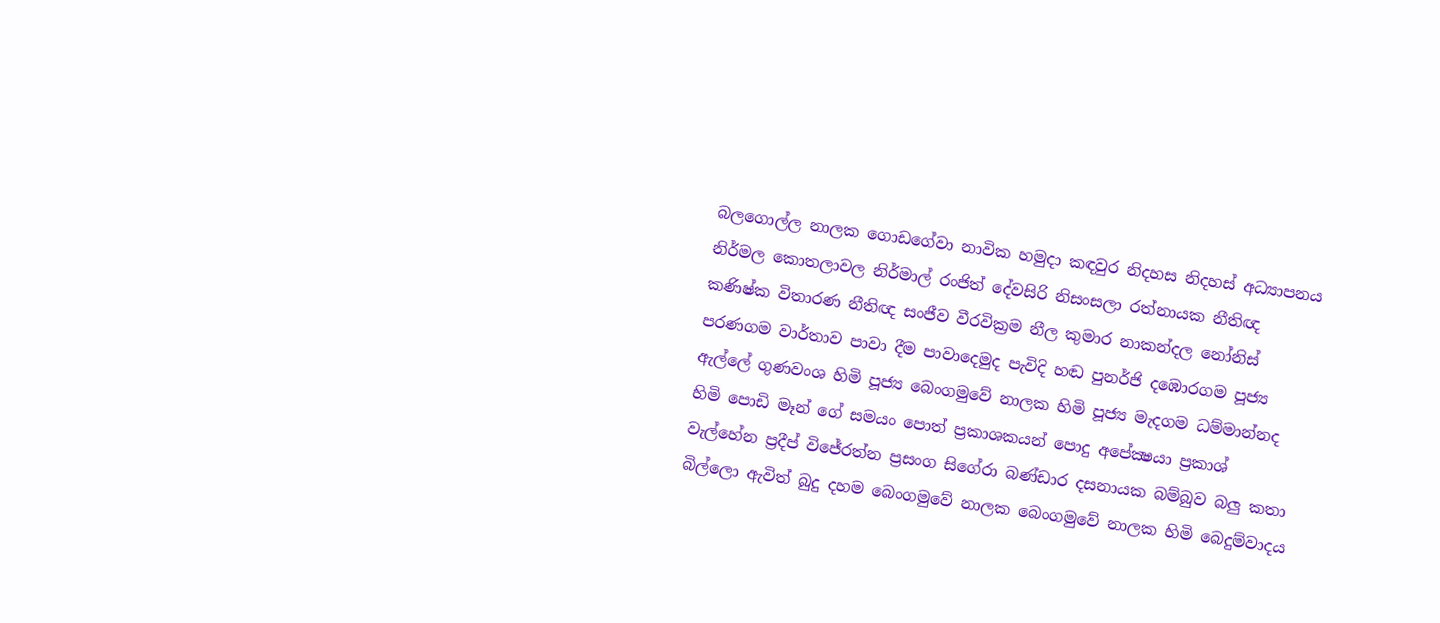බලගොල්ල නාලක ගොඩගේවා නාවික හමුදා කඳවුර නිදහස නිදහස් අධ්‍යාපනය නිර්මල කොතලාවල නිර්මාල් රංජිත් දේවසිරි නිසංසලා රත්නායක නීතිඥ කණිෂ්ක විතාරණ නීතිඥ සංජීව වීරවික්‍රම නීල කුමාර නාකන්දල නෝනිස් පරණගම වාර්තාව පාවා දීම පාවාදෙමුද පැවිදි හඬ පුනර්ජි දඹොරගම පූජ්‍ය ඇල්ලේ ගුණවංශ හිමි පූජ්‍ය බෙංගමුවේ නාලක හිමි පූජ්‍ය මැදගම ධම්මාන්නද හිමි පොඩි මෑන් ගේ සමයං පොත් ප්‍රකාශකයන් පොදු අපේක්‍ෂයා ප්‍රකාශ් වැල්හේන ප්‍රදීප් විජේරත්න ප්‍රසංග සිගේරා බණ්ඩාර දසනායක බම්බුව බලු කතා බිල්ලො ඇවිත් බුදු දහම බෙංගමුවේ නාලක බෙංගමුවේ නාලක හිමි බෙදුම්වාදය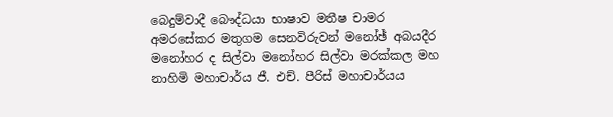බෙදුම්වාදී බෞද්ධයා භාෂාව මතීෂ චාමර අමරසේකර මතුගම සෙනවිරුවන් මනෝඡ් අබයදීර මනෝහර ද සිල්වා මනෝහර සිල්වා මරක්කල මහ නාහිමි මහාචාර්ය ජී. එච්. පීරිස් මහාචාර්යය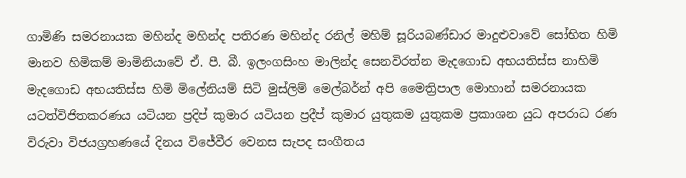ගාමිණි සමරනායක මහින්ද මහින්ද පතිරණ මහින්ද රනිල් මහිම් සූරියබණ්ඩාර මාදුළුවාවේ සෝභිත හිමි මානව හිමිකම් මාමිනියාවේ ඒ. පී. බී. ඉලංගසිංහ මාලින්ද සෙනවිරත්න මැදගොඩ අභයතිස්ස නාහිමි මැදගොඩ අභයතිස්ස හිමි මිලේනියම් සිටි මුස්‌ලිම් මෙල්බර්න් අපි මෛත්‍රිපාල මොහාන් සමරනායක යටත්විජිතකරණය යටියන ප්‍රදිප් කුමාර යටියන ප්‍රදීප් කුමාර යුතුකම යුතුකම ප්‍රකාශන යුධ අපරාධ රණ විරුවා විජයග්‍රහණයේ දිනය විජේවීර වෙනස සැපද සංගීතය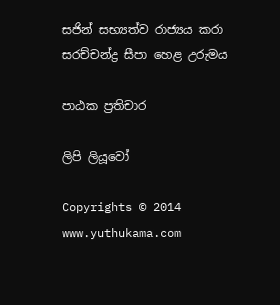සජින් සභ්‍යත්ව රාජ්‍යය කරා සරච්චන්ද්‍ර සීපා හෙළ උරුමය

පාඨක ප්‍රතිචාර

ලිපි ලියූවෝ

Copyrights © 2014 www.yuthukama.com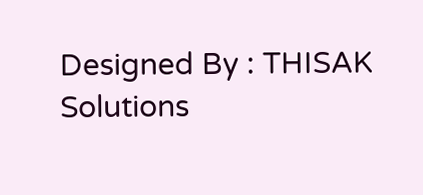Designed By : THISAK Solutions